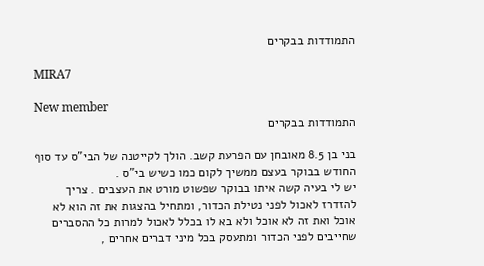התמודדות בבקרים

MIRA7

New member
התמודדות בבקרים

בני בן 8.5 מאובחן עם הפרעת קשב. הולך לקייטנה של הבי"ס עד סוף החודש בבוקר בעצם ממשיך לקום כמו כשיש בי"ס .
יש לי בעיה קשה איתו בבוקר שפשוט מורט את העצבים . צריך להזדרז לאכול לפני נטילת הכדור, ומתחיל בהצגות את זה הוא לא אוכל ואת זה לא אוכל ולא בא לו בכלל לאכול למרות כל ההסברים שחייבים לפני הכדור ומתעסק בכל מיני דברים אחרים ,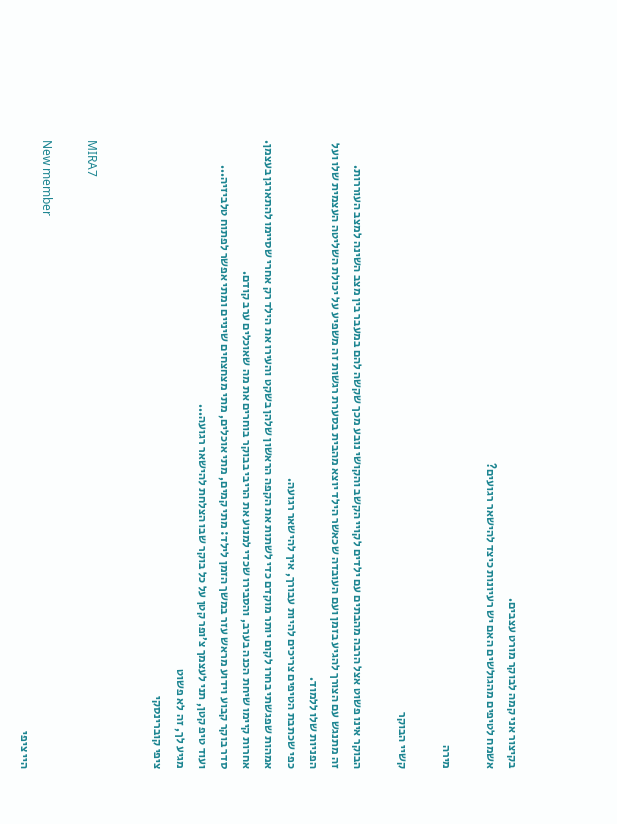בקיצור אני קמה לבוקר מורט עצבים.
אשמח לטיפים מהגולשים האם יש רעיונות כיצד להישאר רגועים?

מירה

קשיי הבוקר

הבוקר אינו פשוט אצל הרבה מהבתים עם ילדים לקויי הקשב והקושי נובע מכך שקשה להם במעבר בין מצב השינה למצב העוררות.
זה מתנגש עם הצורך להגיע בזמן ועם העובדה שכאשר הילד יוצא מהבית בסערת רגשות זה משפיע על יכולת השליטה העצמית שלו ועל הפניות שלו ללמוד.
כפי שכתבת הטיפים צריכים להיות עבורך, איך להישאר רגועה.
אמהות שפגשתי בחרו לקום יותר מוקדם כדי לשתות את הקפה הראשון שלהן בשקט והעירו את הילד רק אחרי שסיימו להתארגן בעצמן.
אחרות קיימו שיחת הכנה בערב, והסבירו שכדי למנוע את הריבי בבוקר בוחרים את מה שאוכלים ערב קודם.
סדר בוקר קבוע וידוע מראש עזר במשך הזמן לילד: מתי קמים, מתי אוכלים, מתי מצחצחים שיניים ומתי אפשר לפתוח טלביזיה...
ועוד טיפ קטן, תני לעצמך צ׳ופר קטן על כל בוקר שבו הצלחת להישאר רגועה...
מגיע לך, זה לא פשוט
ציפי קוברינסקי


MIRA7

New member
היי ציפי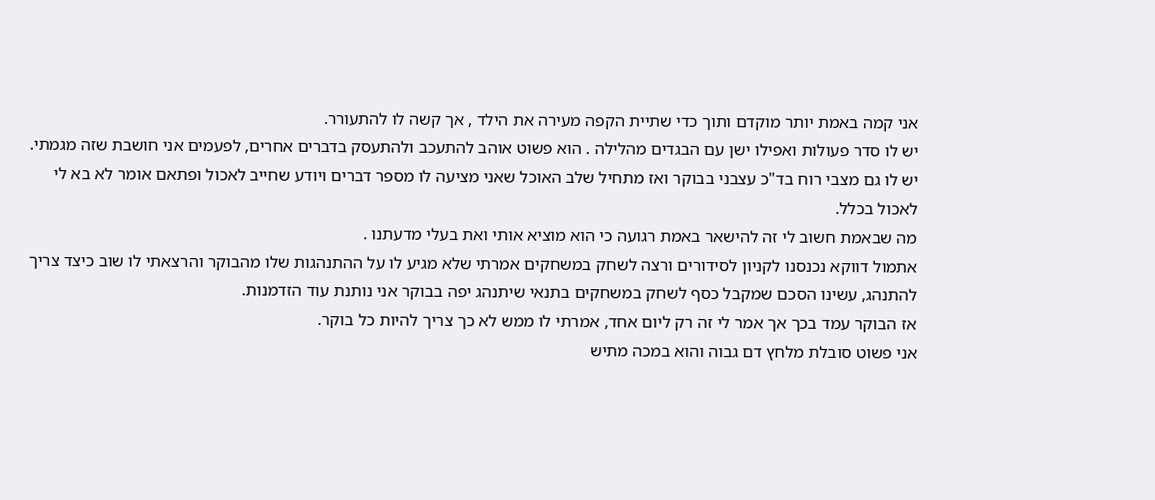אני קמה באמת יותר מוקדם ותוך כדי שתיית הקפה מעירה את הילד , אך קשה לו להתעורר.
יש לו סדר פעולות ואפילו ישן עם הבגדים מהלילה . הוא פשוט אוהב להתעכב ולהתעסק בדברים אחרים, לפעמים אני חושבת שזה מגמתי.
יש לו גם מצבי רוח בד"כ עצבני בבוקר ואז מתחיל שלב האוכל שאני מציעה לו מספר דברים ויודע שחייב לאכול ופתאם אומר לא בא לי לאכול בכלל.
מה שבאמת חשוב לי זה להישאר באמת רגועה כי הוא מוציא אותי ואת בעלי מדעתנו .
אתמול דווקא נכנסנו לקניון לסידורים ורצה לשחק במשחקים אמרתי שלא מגיע לו על ההתנהגות שלו מהבוקר והרצאתי לו שוב כיצד צריך להתנהג, עשינו הסכם שמקבל כסף לשחק במשחקים בתנאי שיתנהג יפה בבוקר אני נותנת עוד הזדמנות.
אז הבוקר עמד בכך אך אמר לי זה רק ליום אחד, אמרתי לו ממש לא כך צריך להיות כל בוקר.
אני פשוט סובלת מלחץ דם גבוה והוא במכה מתיש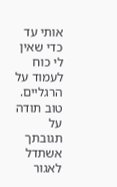אותי עד כדי שאין לי כוח לעמוד על הרגליים.
טוב תודה על תגובתך אשתדל לאגור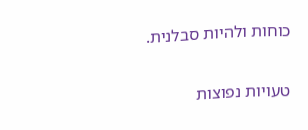כוחות ולהיות סבלנית.

טעויות נפוצות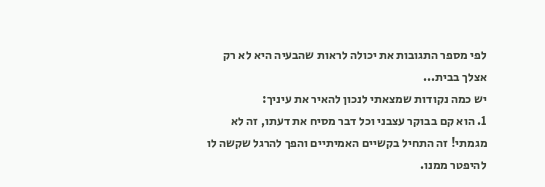לפי מספר התגובות את יכולה לראות שהבעיה היא לא רק אצלך בבית...
יש כמה נקודות שמצאתי לנכון להאיר את עיניך:
1. הוא קם בבוקר עצבני וכל דבר מסיח את דעתו, זה לא מגמתי! זה התחיל בקשיים האמיתיים והפך להרגל שקשה לו להיפטר ממנו.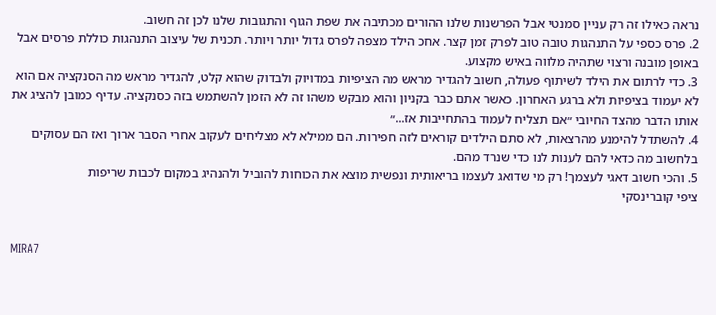נראה כאילו זה רק עניין סמנטי אבל הפרשנות שלנו ההורים מכתיבה את שפת הגוף והתגובות שלנו לכן זה חשוב.
2. פרס כספי על התנהגות טובה טוב לפרק זמן קצר. אחכ הילד מצפה לפרס גדול יותר ויותר. תכנית של עיצוב התנהגות כוללת פרסים אבל באופן מובנה ורצוי שתהיה מלווה באיש מקצוע.
3. כדי לרתום את הילד לשיתוף פעולה, חשוב להגדיר מראש מה הציפיות במדויוק ולבדוק שהוא קלט, להגדיר מראש מה הסנקציה אם הוא לא יעמוד בציפיות ולא ברגע האחרון. כאשר אתם כבר בקניון והוא מבקש משהו זה לא הזמן להשתמש בזה כסנקציה. עדיף כמובן להציג את אותו הדבר מהצד החיובי ״אם תצליח לעמוד בהתחייבות אז...״
4. להשתדל להימנע מהרצאות, לא סתם הילדים קוראים לזה חפירות. הם ממילא לא מצליחים לעקוב אחרי הסבר ארוך ואז הם עסוקים בלחשוב מה כדאי להם לענות לנו כדי שנרד מהם.
5. והכי חשוב דאגי לעצמך! רק מי שדואג לעצמו בריאותית ונפשית מוצא את הכוחות להוביל ולהנהיג במקום לכבות שריפות
ציפי קוברינסקי


MIRA7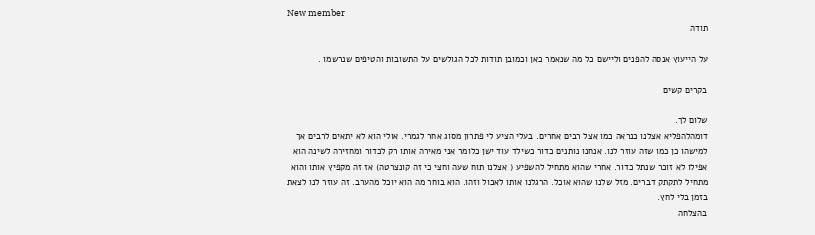New member
תודה

על הייעוץ אנסה להפנים וליישם כל מה שנאמר כאן וכמובן תודות לכל הגולשים על התשובות והטיפים שנרשמו .

בקרים קשים

שלום לך.
דומהלהפליא אצלנו כנראה כמו אצל רבים אחרים. בעלי הציע לי פתרון מסוג אחר לגמרי. אולי הוא לא יתאים לרבים אך למישהו כן כמו שזה עוזר לנו. אנחנו נותנים כדור כשילד עוד ישן כלומר אני מאירה אותו רק לכדור ומחזירה לשינה הוא אפילו לא זוכר שנתל כדור. אחרי שהוא מתחיל להשפיע ( אצלנו תוח שעה וחצי כי זה קונצרטה) אז זה מקפיץ אותו והוא מתחיל לתקתק דברים. מזל שלנו שהוא אוכל. הרגלנו אותו לאכול וזהו. הוא בוחר מה הוא יוכל מהערב. זה עוזר לנו לצאת בזמן בלי לחץ.
בהצלחה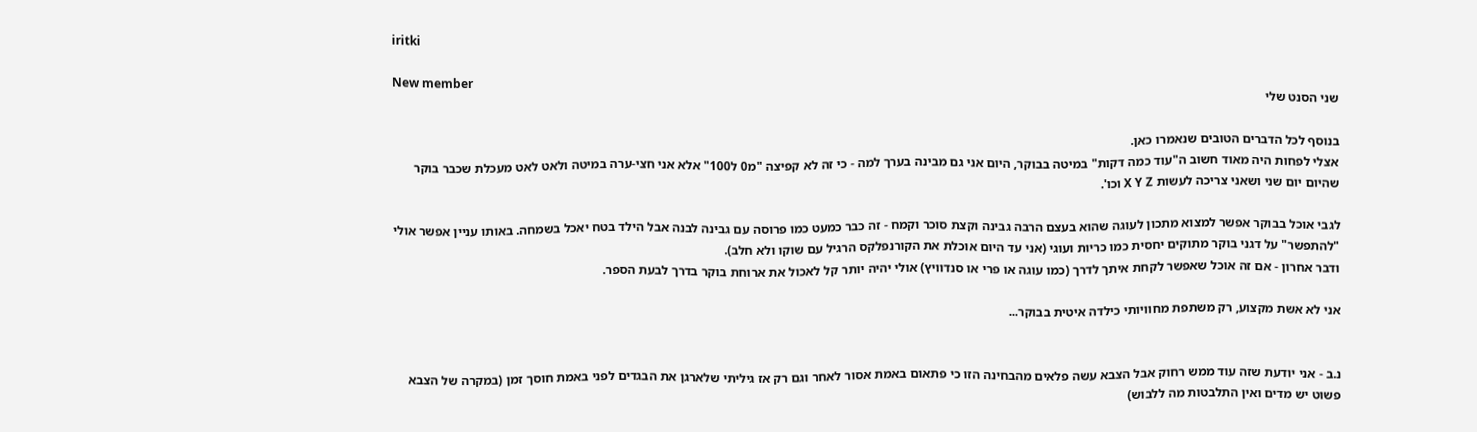iritki

New member
שני הסנט שלי

בנוסף לכל הדברים הטובים שנאמרו כאן.
אצלי לפחות היה מאוד חשוב ה"עוד כמה דקות" במיטה בבוקר, היום אני גם מבינה בערך למה - כי זה לא קפיצה "מ0 ל100" אלא אני חצי-ערה במיטה ולאט לאט מעכלת שכבר בוקר שהיום יום שני ושאני צריכה לעשות X Y Z וכו'.

לגבי אוכל בבוקר אפשר למצוא מתכון לעוגה שהוא בעצם הרבה גבינה וקצת סוכר וקמח - זה כבר כמעט כמו פרוסה עם גבינה לבנה אבל הילד בטח יאכל בשמחה. באותו עניין אפשר אולי "להתפשר" על דגני בוקר מתוקים יחסית כמו כריות ועוגי (אני עד היום אוכלת את הקורנפלקס הרגיל עם שוקו ולא חלב).
ודבר אחרון - אם זה אוכל שאפשר לקחת איתך לדרך (כמו עוגה או פרי או סנדוויץ) אולי יהיה יותר קל לאכול את ארוחת בוקר בדרך לבעת הספר.

אני לא אשת מקצוע, רק משתפת מחוויותי כילדה איטית בבוקר...


נ.ב - אני יודעת שזה עוד ממש רחוק אבל הצבא עשה פלאים מהבחינה הזו כי פתאום באמת אסור לאחר וגם רק אז גיליתי שלארגן את הבגדים לפני באמת חוסך זמן (במקרה של הצבא פשוט יש מדים ואין התלבטות מה ללבוש)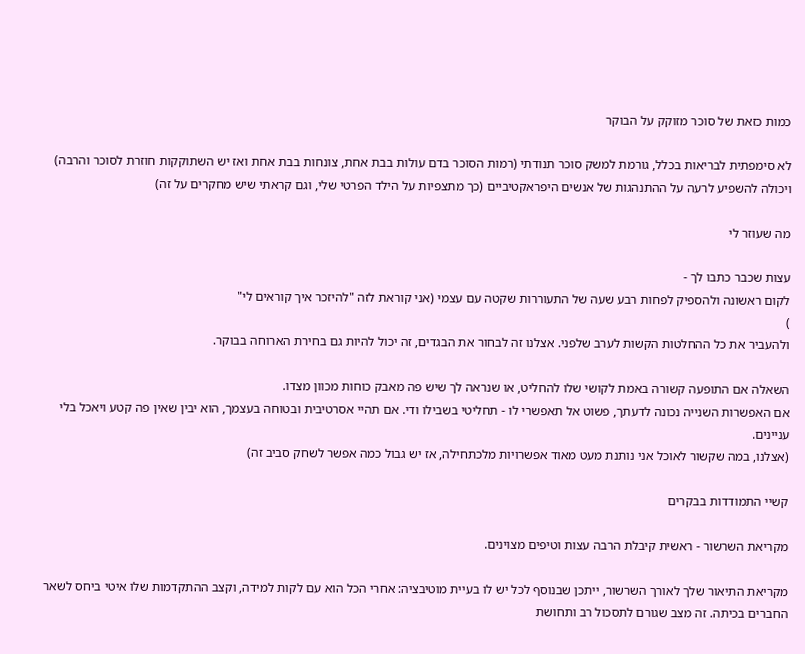כמות כזאת של סוכר מזוקק על הבוקר

לא סימפתית לבריאות בכלל, גורמת למשק סוכר תנודתי (רמות הסוכר בדם עולות בבת אחת, צונחות בבת אחת ואז יש השתוקקות חוזרת לסוכר והרבה) ויכולה להשפיע לרעה על ההתנהגות של אנשים היפראקטיביים (כך מתצפיות על הילד הפרטי שלי, וגם קראתי שיש מחקרים על זה)

מה שעוזר לי

עצות שכבר כתבו לך -
לקום ראשונה ולהספיק לפחות רבע שעה של התעוררות שקטה עם עצמי (אני קוראת לזה "להיזכר איך קוראים לי"
)
ולהעביר את כל ההחלטות הקשות לערב שלפני. אצלנו זה לבחור את הבגדים, זה יכול להיות גם בחירת הארוחה בבוקר.

השאלה אם התופעה קשורה באמת לקושי שלו להחליט, או שנראה לך שיש פה מאבק כוחות מכוון מצדו.
אם האפשרות השנייה נכונה לדעתך, פשוט אל תאפשרי לו - תחליטי בשבילו ודי. אם תהיי אסרטיבית ובטוחה בעצמך, הוא יבין שאין פה קטע ויאכל בלי עניינים.
(אצלנו, במה שקשור לאוכל אני נותנת מעט מאוד אפשרויות מלכתחילה, אז יש גבול כמה אפשר לשחק סביב זה)

קשיי התמודדות בבקרים

מקריאת השרשור - ראשית קיבלת הרבה עצות וטיפים מצוינים.

מקריאת התיאור שלך לאורך השרשור, ייתכן שבנוסף לכל יש לו בעיית מוטיבציה: אחרי הכל הוא עם לקות למידה, וקצב ההתקדמות שלו איטי ביחס לשאר החברים בכיתה. זה מצב שגורם לתסכול רב ותחושת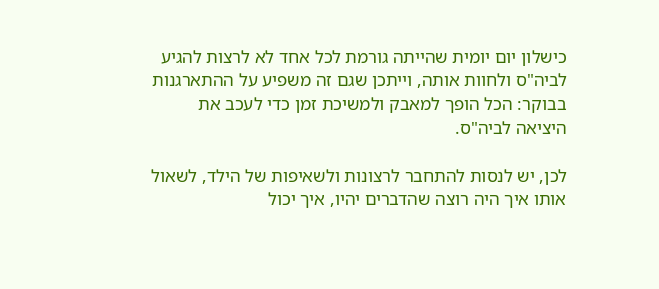כישלון יום יומית שהייתה גורמת לכל אחד לא לרצות להגיע לביה"ס ולחוות אותה, וייתכן שגם זה משפיע על ההתארגנות בבוקר: הכל הופך למאבק ולמשיכת זמן כדי לעכב את היציאה לביה"ס.

לכן, יש לנסות להתחבר לרצונות ולשאיפות של הילד, לשאול אותו איך היה רוצה שהדברים יהיו, איך יכול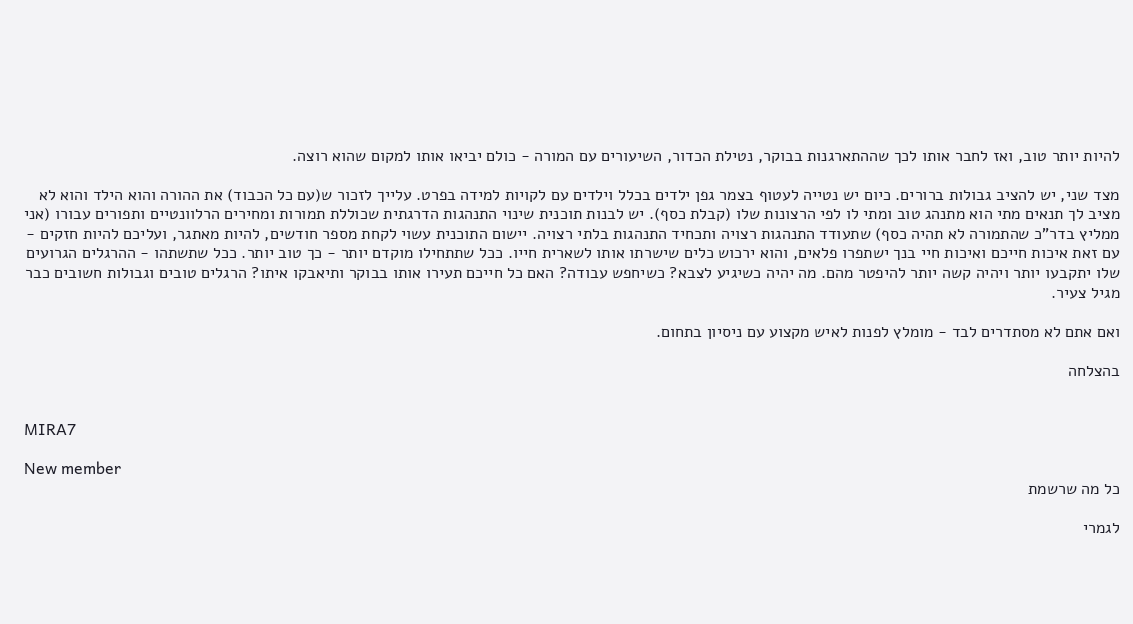להיות יותר טוב, ואז לחבר אותו לכך שההתארגנות בבוקר, נטילת הכדור, השיעורים עם המורה - כולם יביאו אותו למקום שהוא רוצה.

מצד שני, יש להציב גבולות ברורים. כיום יש נטייה לעטוף בצמר גפן ילדים בכלל וילדים עם לקויות למידה בפרט. עלייך לזכור ש(עם כל הכבוד) את ההורה והוא הילד והוא לא מציב לך תנאים מתי הוא מתנהג טוב ומתי לו לפי הרצונות שלו (קבלת כסף). יש לבנות תוכנית שינוי התנהגות הדרגתית שכוללת תמורות ומחירים הרלוונטיים ותפורים עבורו (אני ממליץ בדר"כ שהתמורה לא תהיה כסף) שתעודד התנהגות רצויה ותכחיד התנהגות בלתי רצויה. יישום התוכנית עשוי לקחת מספר חודשים, להיות מאתגר, ועליכם להיות חזקים - עם זאת איכות חייכם ואיכות חיי בנך ישתפרו פלאים, והוא ירכוש כלים שישרתו אותו לשארית חייו. ככל שתתחילו מוקדם יותר - כך טוב יותר. ככל שתשתהו - ההרגלים הגרועים שלו יתקבעו יותר ויהיה קשה יותר להיפטר מהם. מה יהיה כשיגיע לצבא? כשיחפש עבודה? האם כל חייכם תעירו אותו בבוקר ותיאבקו איתו? הרגלים טובים וגבולות חשובים כבר מגיל צעיר.

ואם אתם לא מסתדרים לבד - מומלץ לפנות לאיש מקצוע עם ניסיון בתחום.

בהצלחה


MIRA7

New member
כל מה שרשמת

לגמרי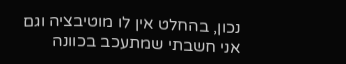נכון, בהחלט אין לו מוטיבציה וגם אני חשבתי שמתעכב בכוונה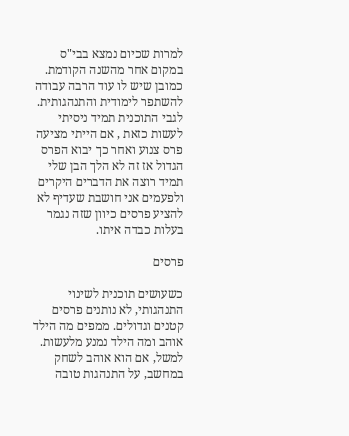למרות שכיום נמצא בבי"ס במקום אחר מהשנה הקודמת.
כמובן שיש לו עוד הרבה עבודה להשתפר לימודית והתנהגותית.
לגבי התוכנית תמיד ניסיתי לעשות כזאת , אם הייתי מציעה פרס צנוע ואחר כך יבוא הפרס הגדול אז זה לא הלך הבן שלי תמיד רוצה את הדברים היקרים ולפעמים אני חושבת שעדיף לא להציע פרסים כיוון שזה נגמר בעלות כבדה איתו.

פרסים

כשעושים תוכנית לשינוי התנהגותי, לא נותנים פרסים קטנים וגדולים. ממפים מה הילד אוהב ומה הילד נמנע מלעשות. למשל, אם הוא אוהב לשחק במחשב, על התנהגות טובה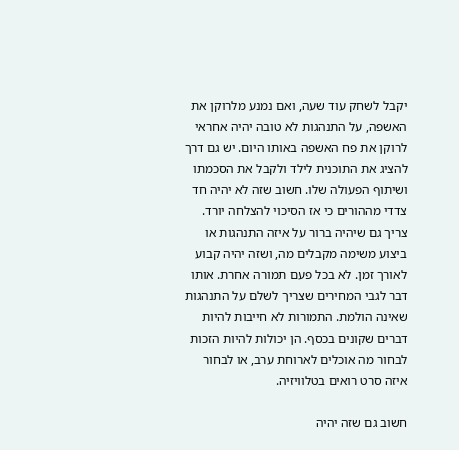יקבל לשחק עוד שעה, ואם נמנע מלרוקן את האשפה, על התנהגות לא טובה יהיה אחראי לרוקן את פח האשפה באותו היום. יש גם דרך להציג את התוכנית לילד ולקבל את הסכמתו ושיתוף הפעולה שלו. חשוב שזה לא יהיה חד צדדי מההורים כי אז הסיכוי להצלחה יורד. צריך גם שיהיה ברור על איזה התנהגות או ביצוע משימה מקבלים מה, ושזה יהיה קבוע לאורך זמן. לא בכל פעם תמורה אחרת. אותו דבר לגבי המחירים שצריך לשלם על התנהגות שאינה הולמת. התמורות לא חייבות להיות דברים שקונים בכסף. הן יכולות להיות הזכות לבחור מה אוכלים לארוחת ערב, או לבחור איזה סרט רואים בטלוויזיה.

חשוב גם שזה יהיה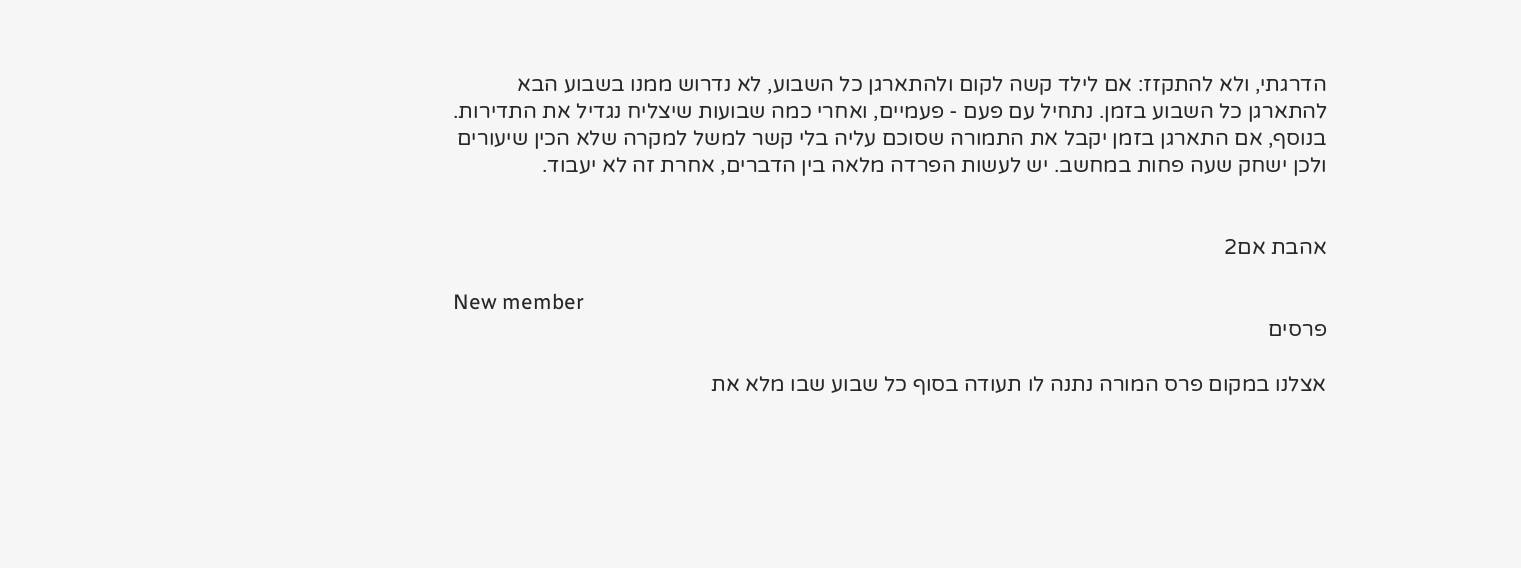הדרגתי, ולא להתקזז: אם לילד קשה לקום ולהתארגן כל השבוע, לא נדרוש ממנו בשבוע הבא להתארגן כל השבוע בזמן. נתחיל עם פעם - פעמיים, ואחרי כמה שבועות שיצליח נגדיל את התדירות. בנוסף, אם התארגן בזמן יקבל את התמורה שסוכם עליה בלי קשר למשל למקרה שלא הכין שיעורים ולכן ישחק שעה פחות במחשב. יש לעשות הפרדה מלאה בין הדברים, אחרת זה לא יעבוד.


אהבת אם2

New member
פרסים

אצלנו במקום פרס המורה נתנה לו תעודה בסוף כל שבוע שבו מלא את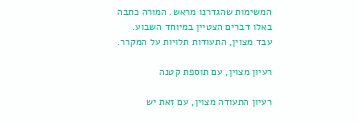המשימות שהגדרנו מראש. המורה כתבה באלו דברים הצטיין במיוחד השבוע. עבד מצוין, התעודות תלויות על המקרר.

רעיון מצוין, עם תוספת קטנה

רעיון התעודה מצוין, עם זאת יש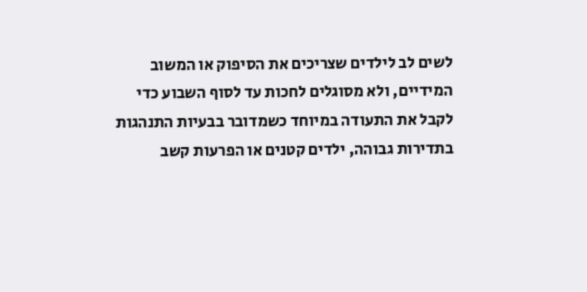לשים לב לילדים שצריכים את הסיפוק או המשוב המידיים, ולא מסוגלים לחכות עד לסוף השבוע כדי לקבל את התעודה במיוחד כשמדובר בבעיות התנהגות בתדירות גבוהה, ילדים קטנים או הפרעות קשב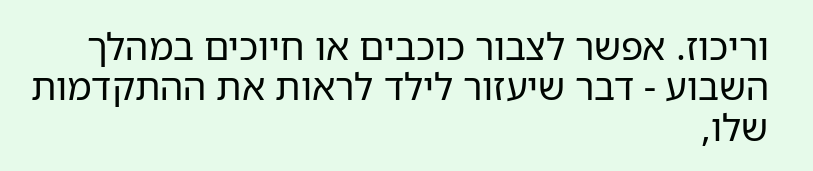וריכוז. אפשר לצבור כוכבים או חיוכים במהלך השבוע - דבר שיעזור לילד לראות את ההתקדמות שלו,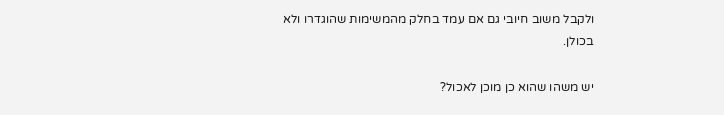ולקבל משוב חיובי גם אם עמד בחלק מהמשימות שהוגדרו ולא בכולן.

יש משהו שהוא כן מוכן לאכול?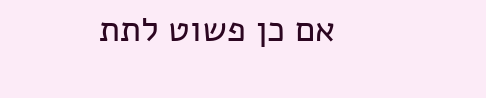אם כן פשוט לתת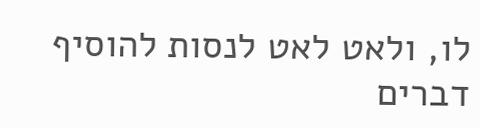לו, ולאט לאט לנסות להוסיף דברים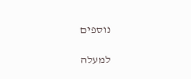נוספים

למעלה